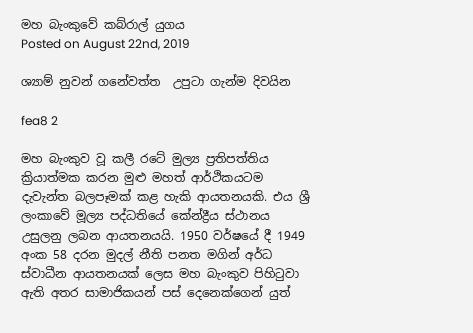මහ බැංකුවේ කබ්රාල් යුගය
Posted on August 22nd, 2019

ශ්‍යාම් නුවන් ගනේවත්ත  උපුටා ගැන්ම දිවයින

fea8 2

මහ බැංකුව වූ කලී රටේ මුල්‍ය ප්‍රතිපත්තිය ක්‍රියාත්මක කරන මුළු මහත් ආර්ථිකයටම දැවැන්ත බලපෑමක් කළ හැකි ආයතනයකි. එය ශ්‍රී ලංකාවේ මූල්‍ය පද්ධතියේ කේන්ද්‍රීය ස්ථානය උසුලනු ලබන ආයතනයයි. 1950 වර්ෂයේ දී 1949 අංක 58 දරන මුදල් නීති පනත මගින් අර්ධ ස්වාධීන ආයතනයක් ලෙස මහ බැංකුව පිහිටුවා ඇති අතර සාමාජිකයන් පස් දෙනෙක්ගෙන් යුත්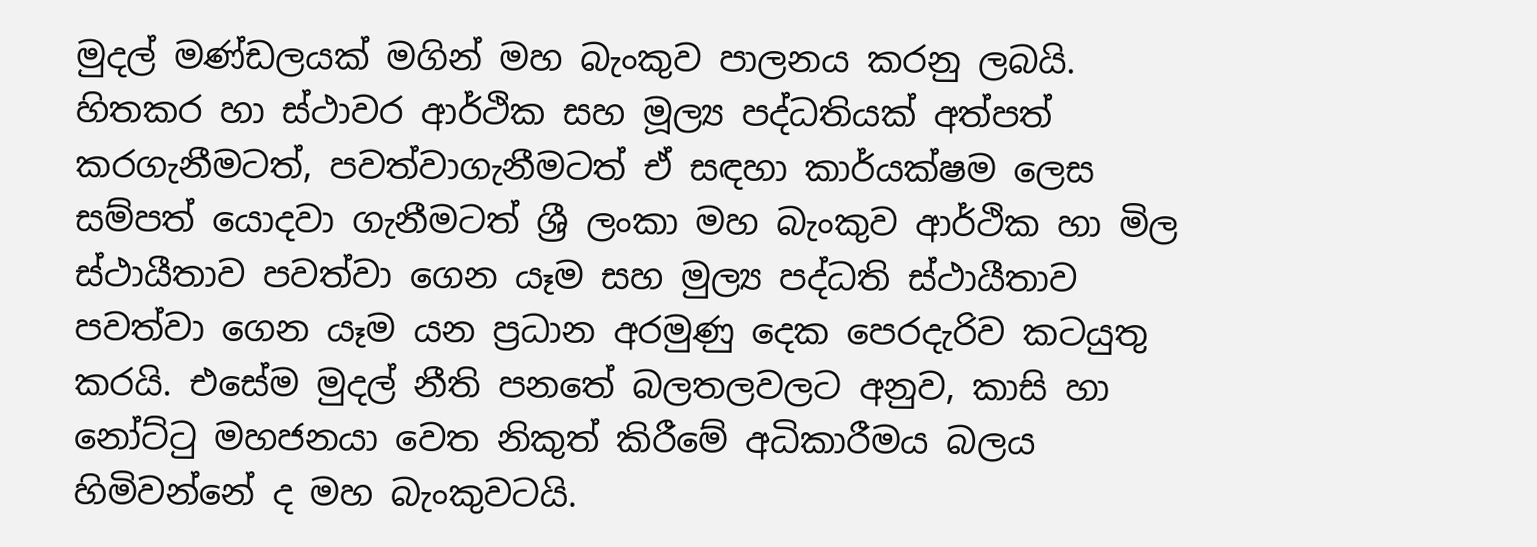මුදල් මණ්ඩලයක් මගින් මහ බැංකුව පාලනය කරනු ලබයි. හිතකර හා ස්ථාවර ආර්ථික සහ මූල්‍ය පද්ධතියක් අත්පත් කරගැනීමටත්, පවත්වාගැනීමටත් ඒ සඳහා කාර්යක්ෂම ලෙස සම්පත් යොදවා ගැනීමටත් ශ්‍රී ලංකා මහ බැංකුව ආර්ථික හා මිල ස්ථායීතාව පවත්වා ගෙන යෑම සහ මුල්‍ය පද්ධති ස්ථායීතාව පවත්වා ගෙන යෑම යන ප්‍රධාන අරමුණු දෙක පෙරදැරිව කටයුතු කරයි. එසේම මුදල් නීති පනතේ බලතලවලට අනුව, කාසි හා නෝට්ටු මහජනයා වෙත නිකුත් කිරීමේ අධිකාරීමය බලය හිමිවන්නේ ද මහ බැංකුවටයි.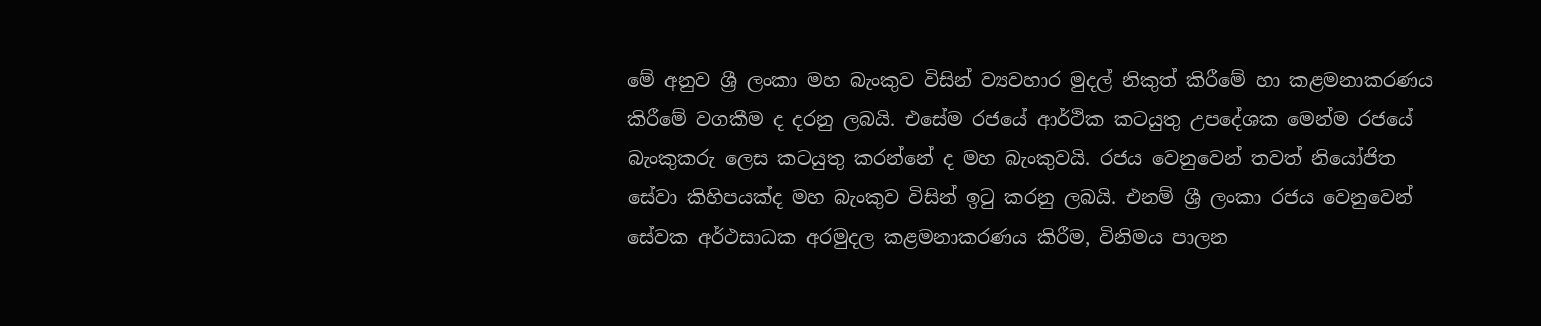මේ අනුව ශ්‍රී ලංකා මහ බැංකුව විසින් ව්‍යවහාර මුදල් නිකුත් කිරීමේ හා කළමනාකරණය කිරීමේ වගකීම ද දරනු ලබයි. එසේම රජයේ ආර්ථික කටයුතු උපදේශක මෙන්ම රජයේ බැංකුකරු ලෙස කටයුතු කරන්නේ ද මහ බැංකුවයි. රජය වෙනුවෙන් තවත් නියෝජිත සේවා කිහිපයක්ද මහ බැංකුව විසින් ඉටු කරනු ලබයි. එනම් ශ්‍රී ලංකා රජය වෙනුවෙන් සේවක අර්ථසාධක අරමුදල කළමනාකරණය කිරීම, විනිමය පාලන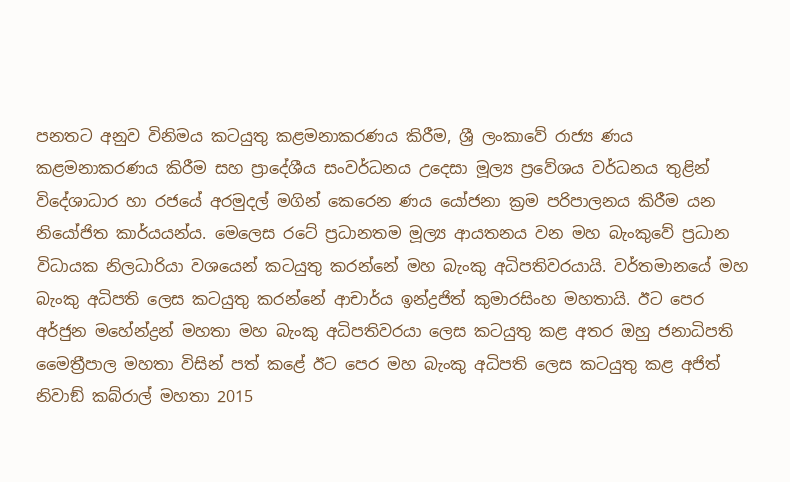පනතට අනුව විනිමය කටයුතු කළමනාකරණය කිරීම, ශ්‍රී ලංකාවේ රාජ්‍ය ණය කළමනාකරණය කිරීම සහ ප්‍රාදේශීය සංවර්ධනය උදෙසා මූල්‍ය ප්‍රවේශය වර්ධනය තුළින් විදේශාධාර හා රජයේ අරමුදල් මගින් කෙරෙන ණය යෝජනා ක්‍රම පරිපාලනය කිරීම යන නියෝජිත කාර්යයන්ය. මෙලෙස රටේ ප්‍රධානතම මූල්‍ය ආයතනය වන මහ බැංකුවේ ප්‍රධාන විධායක නිලධාරියා වශයෙන් කටයුතු කරන්නේ මහ බැංකු අධිපතිවරයායි. වර්තමානයේ මහ බැංකු අධිපති ලෙස කටයුතු කරන්නේ ආචාර්ය ඉන්ද්‍රජිත් කුමාරසිංහ මහතායි. ඊට පෙර අර්ජුන මහේන්ද්‍රන් මහතා මහ බැංකු අධිපතිවරයා ලෙස කටයුතු කළ අතර ඔහු ජනාධිපති මෛත්‍රීපාල මහතා විසින් පත් කළේ ඊට පෙර මහ බැංකු අධිපති ලෙස කටයුතු කළ අජිත් නිවාඞ් කබ්රාල් මහතා 2015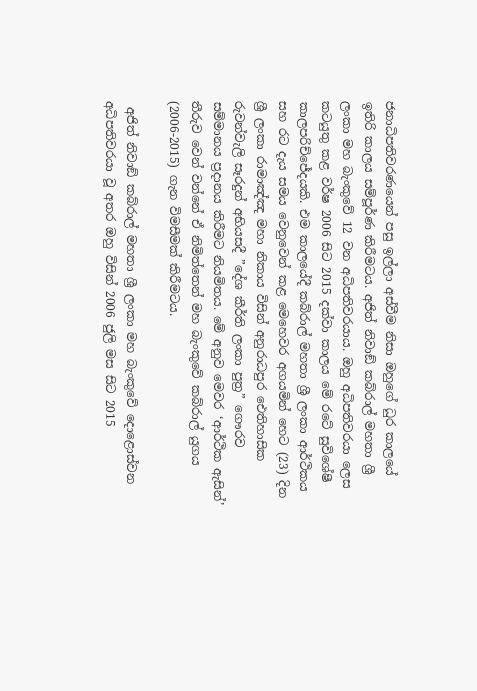ජනාධිපතිවරණයෙන් පසු ඉල්ලා අස්වීම නිසා ඔහුගේ ධුර කාලයේ ඉතිරි කාලය සම්පූර්ණ කිරීමටය. අජිත් නිවාඞ් කබ්රාල් මහතා ශ්‍රී ලංකා මහ බැංකුවේ 12 වන අධිපතිවරයාය. ඔහු අධිපතිවරයා ලෙස කටයුතු කළ වර්ෂ 2006 සිට 2015 දක්වා කාලය මේ රටේ සුවිශේෂී කාලපරිච්ජේදයකි. එම කාලයේදී කබ්රාල් මහතා ශ්‍රී ලංකා ආර්ථිකය සහ රට දැය සමය වෙනුවෙන් කළ මෙහෙවර අගයමින් හෙට (23) දින ශ්‍රී ලංකා රාමාඤ්ඤ මහා නිකාය විසින් අනුරාධපුර ඓතිහාසික රුවන්වැලි සෑරදුන් අභියසදී ”දේශ කීර්ති ලංකා පුත්‍ර” ගෞරව සම්මානය ප්‍රදානය කිරීමට නියමිතය. මේ අනුව මෙවර ‘ආර්ථික ඇසින්’ තීරුව වෙන් වන්නේ ඒ නිමිත්තෙන් මහ බැංකුවේ කබ්රාල් යුගය (2006-2015) ගැන විමසීමක් කිරීමටය.

 අජිත් නිවාඞ් කබ්රාල් මහතා ශ්‍රී ලංකා මහ බැංකුවේ දොළොස්වන අධිපතිවරයා වූ අතර ඔහු විසින් 2006 ජුලි මස සිට 2015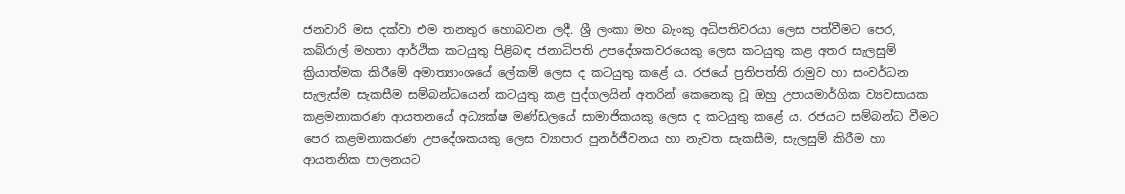ජනවාරි මස දක්වා එම තනතුර හොබවන ලදී. ශ්‍රී ලංකා මහ බැංකු අධිපතිවරයා ලෙස පත්වීමට පෙර, කබ්රාල් මහතා ආර්ථික කටයුතු පිළිබඳ ජනාධිපති උපදේශකවරයෙකු ලෙස කටයුතු කළ අතර සැලසුම් ක්‍රියාත්මක කිරීමේ අමාත්‍යාංශයේ ලේකම් ලෙස ද කටයුතු කළේ ය. රජයේ ප්‍රතිපත්ති රාමුව හා සංවර්ධන සැලැස්ම සැකසීම සම්බන්ධයෙන් කටයුතු කළ පුද්ගලයින් අතරින් කෙනෙකු වූ ඔහු උපායමාර්ගික ව්‍යවසායක කළමනාකරණ ආයතනයේ අධ්‍යක්ෂ මණ්ඩලයේ සාමාජිකයකු ලෙස ද කටයුතු කළේ ය. රජයට සම්බන්ධ වීමට පෙර කළමනාකරණ උපදේශකයකු ලෙස ව්‍යාපාර පුනර්ජීවනය හා නැවත සැකසීම, සැලසුම් කිරීම හා ආයතනික පාලනයට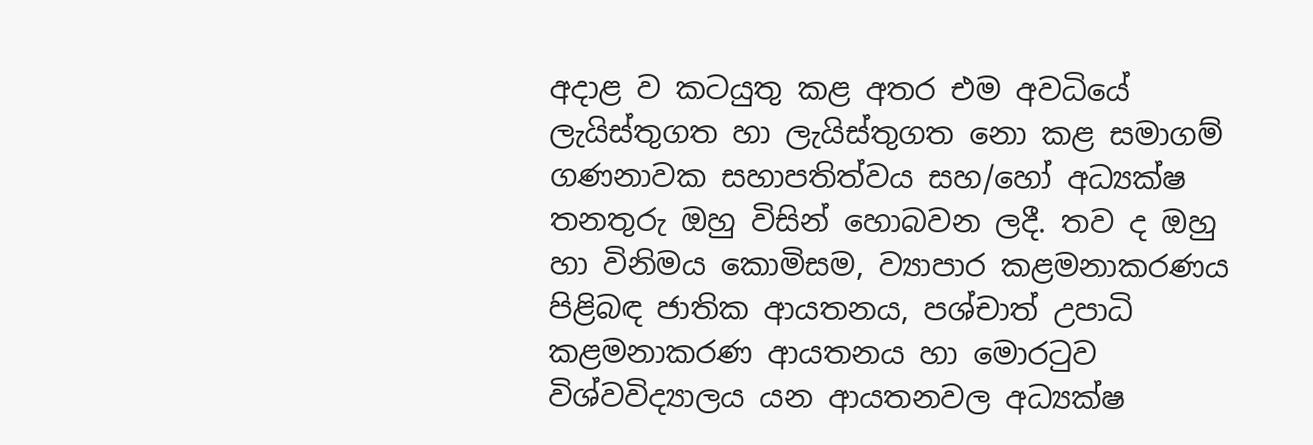අදාළ ව කටයුතු කළ අතර එම අවධියේ ලැයිස්තුගත හා ලැයිස්තුගත නො කළ සමාගම් ගණනාවක සහාපතිත්වය සහ/හෝ අධ්‍යක්ෂ තනතුරු ඔහු විසින් හොබවන ලදී. තව ද ඔහු හා විනිමය කොමිසම, ව්‍යාපාර කළමනාකරණය පිළිබඳ ජාතික ආයතනය, පශ්චාත් උපාධි කළමනාකරණ ආයතනය හා මොරටුව විශ්වවිද්‍යාලය යන ආයතනවල අධ්‍යක්ෂ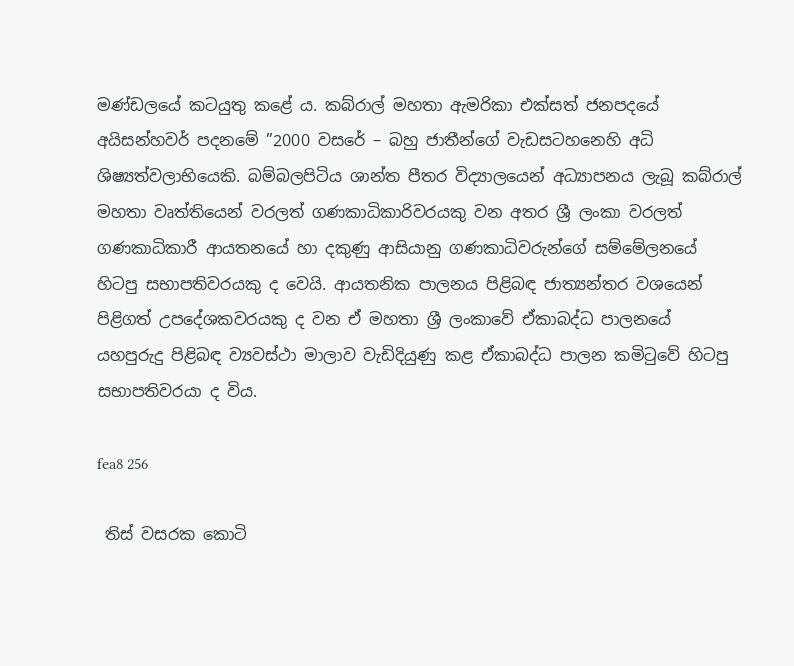මණ්ඩලයේ කටයුතු කළේ ය. කබ්රාල් මහතා ඇමරිකා එක්සත් ජනපදයේ අයිසන්හවර් පදනමේ ”2000 වසරේ – බහු ජාතීන්ගේ වැඩසටහනෙහි අධි ශිෂ්‍යත්වලාභියෙකි. බම්බලපිටිය ශාන්ත පීතර විද්‍යාලයෙන් අධ්‍යාපනය ලැබූ කබ්රාල් මහතා වෘත්තියෙන් වරලත් ගණකාධිකාරිවරයකු වන අතර ශ්‍රී ලංකා වරලත් ගණකාධිකාරී ආයතනයේ හා දකුණු ආසියානු ගණකාධිවරුන්ගේ සම්මේලනයේ හිටපු සභාපතිවරයකු ද වෙයි. ආයතනික පාලනය පිළිබඳ ජාත්‍යන්තර වශයෙන් පිළිගත් උපදේශකවරයකු ද වන ඒ මහතා ශ්‍රී ලංකාවේ ඒකාබද්ධ පාලනයේ යහපුරුදු පිළිබඳ ව්‍යවස්ථා මාලාව වැඩිදියුණු කළ ඒකාබද්ධ පාලන කමිටුවේ හිටපු සභාපතිවරයා ද විය.

fea8 256

 තිස් වසරක කොටි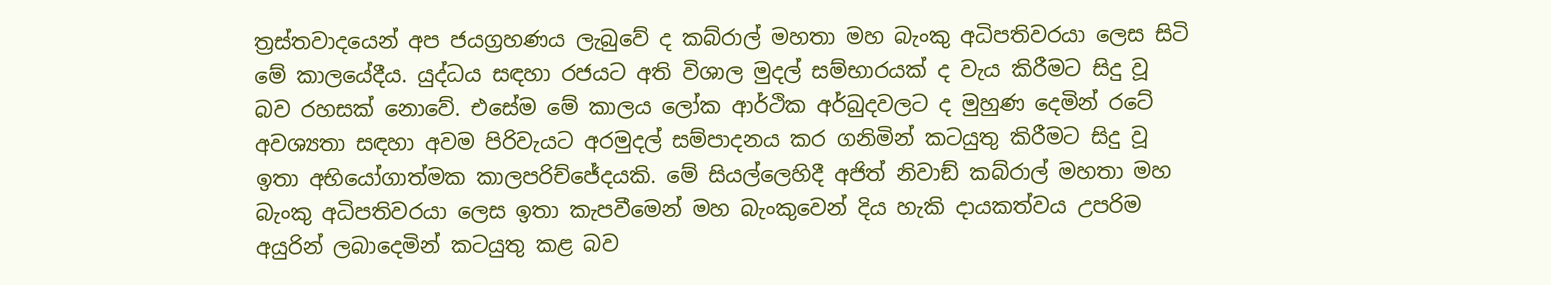ත්‍රස්තවාදයෙන් අප ජයග්‍රහණය ලැබුවේ ද කබ්රාල් මහතා මහ බැංකු අධිපතිවරයා ලෙස සිටි මේ කාලයේදීය. යුද්ධය සඳහා රජයට අති විශාල මුදල් සම්භාරයක් ද වැය කිරීමට සිදු වූ බව රහසක් නොවේ. එසේම මේ කාලය ලෝක ආර්ථික අර්බුදවලට ද මුහුණ දෙමින් රටේ අවශ්‍යතා සඳහා අවම පිරිවැයට අරමුදල් සම්පාදනය කර ගනිමින් කටයුතු කිරීමට සිදු වූ ඉතා අභියෝගාත්මක කාලපරිච්ජේදයකි. මේ සියල්ලෙහිදී අජිත් නිවාඞ් කබ්රාල් මහතා මහ බැංකු අධිපතිවරයා ලෙස ඉතා කැපවීමෙන් මහ බැංකුවෙන් දිය හැකි දායකත්වය උපරිම අයුරින් ලබාදෙමින් කටයුතු කළ බව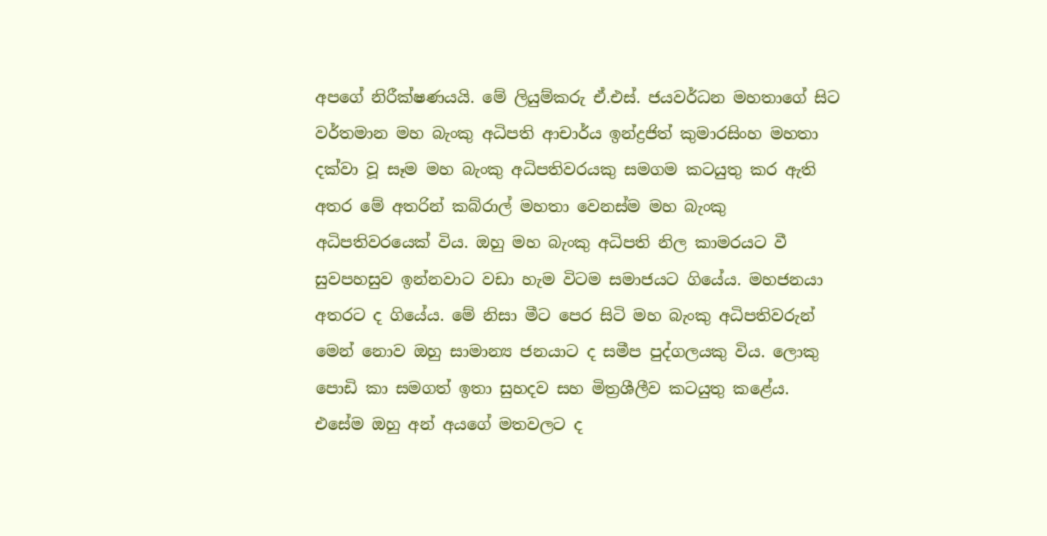අපගේ නිරීක්ෂණයයි. මේ ලියුම්කරු ඒ.එස්. ජයවර්ධන මහතාගේ සිට වර්තමාන මහ බැංකු අධිපති ආචාර්ය ඉන්ද්‍රජිත් කුමාරසිංහ මහතා දක්වා වූ සෑම මහ බැංකු අධිපතිවරයකු සමගම කටයුතු කර ඇති අතර මේ අතරින් කබ්රාල් මහතා වෙනස්ම මහ බැංකු අධිපතිවරයෙක් විය. ඔහු මහ බැංකු අධිපති නිල කාමරයට වී සුවපහසුව ඉන්නවාට වඩා හැම විටම සමාජයට ගියේය. මහජනයා අතරට ද ගියේය. මේ නිසා මීට පෙර සිටි මහ බැංකු අධිපතිවරුන් මෙන් නොව ඔහු සාමාන්‍ය ජනයාට ද සමීප පුද්ගලයකු විය. ලොකු පොඩි කා සමගත් ඉතා සුහදව සහ මිත්‍රශීලීව කටයුතු කළේය. එසේම ඔහු අන් අයගේ මතවලට ද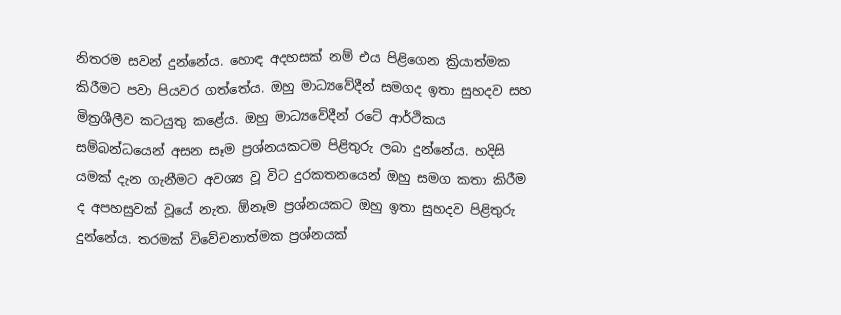නිතරම සවන් දුන්නේය. හොඳ අදහසක් නම් එය පිළිගෙන ක්‍රියාත්මක කිරීමට පවා පියවර ගත්තේය. ඔහු මාධ්‍යවේදීන් සමගද ඉතා සුහදව සහ මිත්‍රශීලීව කටයුතු කළේය. ඔහු මාධ්‍යවේදීන් රටේ ආර්ථිකය සම්බන්ධයෙන් අසන සෑම ප්‍රශ්නයකටම පිළිතුරු ලබා දුන්නේය. හදිසි යමක් දැන ගැනීමට අවශ්‍ය වූ විට දුරකතනයෙන් ඔහු සමග කතා කිරීම ද අපහසුවක් වූයේ නැත. ඕනෑම ප්‍රශ්නයකට ඔහු ඉතා සුහදව පිළිතුරු දුන්නේය. තරමක් විවේචනාත්මක ප්‍රශ්නයක්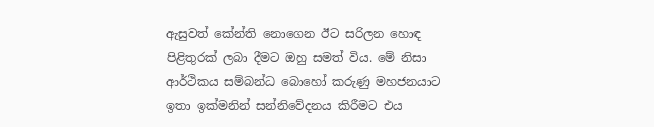ඇසුවත් කේන්ති නොගෙන ඊට සරිලන හොඳ පිළිතුරක් ලබා දීමට ඔහු සමත් විය. මේ නිසා ආර්ථිකය සම්බන්ධ බොහෝ කරුණු මහජනයාට ඉතා ඉක්මනින් සන්නිවේදනය කිරීමට එය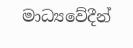මාධ්‍යවේදීන්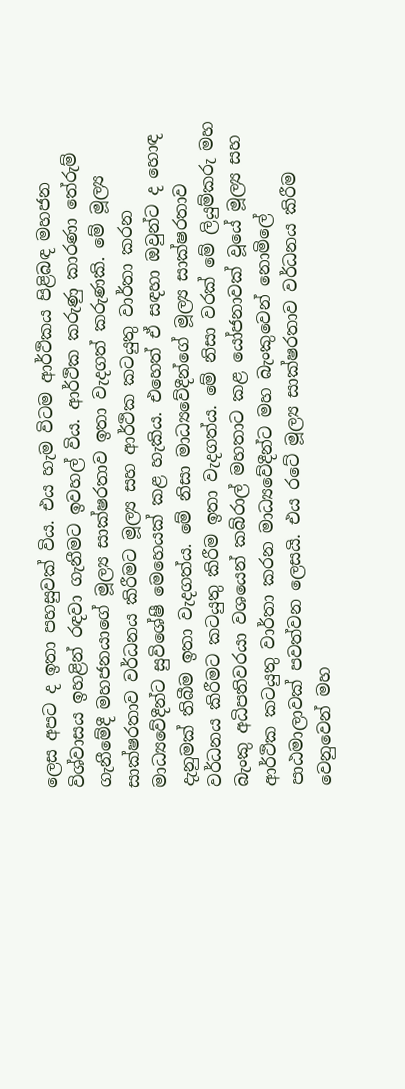ලෙස අපට ද ඉතා පහසුවක් විය. එය හැම විටම ආර්ථිකය පිළිබඳ මහජන විශ්වාසය ඉහළින් රඳවා ගැනීමට ඉවහල් විය. ආර්ථික කරුණු කාරණා තේරුම් ගැනීමේදී මහජනයාගේ මූල්‍ය සාක්ෂරතාව ඉතා වැදගත් කරුණකි. මේ මූල්‍ය සාක්ෂරතාව වර්ධනය කිරීමට මූල්‍ය සහ ආර්ථික කටයුතු වාර්තා කරන මාධ්‍යවේදීන්ට සුවිශේෂී මෙහෙයක් කළ හැකිය. එහෙත් ඒ සඳහා ඔවුන්ට ද හොඳ දැනුමක් තිබීම ඉතා වැදගත්ය. මේ නිසා මාධ්‍යවේදීන්ගේ මූල්‍ය සාක්ෂරතාව වර්ධනය කිරීමට කටයුතු කිරීම ඉතා වැදගත්ය. මේ නිසා වරක් මේ ලියුම්කරු මහ බැංකු අධිපතිවරයා වශයෙන් කබ්රාල් මහතාට කළ යෝජනාවක් වූයේ මූල්‍ය සහ ආර්ථික කටයුතු වාර්තා කරන මාධ්‍යවේදීන්ට මහ බැංකුවෙන් නොමිලේ පාඨමාලාවක් පවත්වන ලෙසයි. එය රටේ මූල්‍ය සාක්ෂරතාව වර්ධනය කිරීම වෙනුවෙන් මහ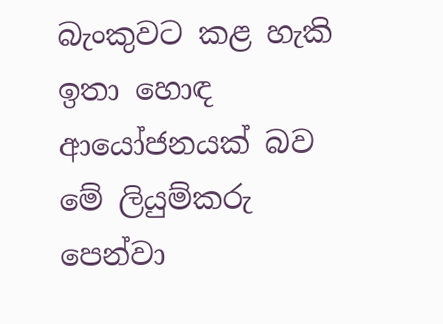බැංකුවට කළ හැකි ඉතා හොඳ ආයෝජනයක් බව මේ ලියුම්කරු පෙන්වා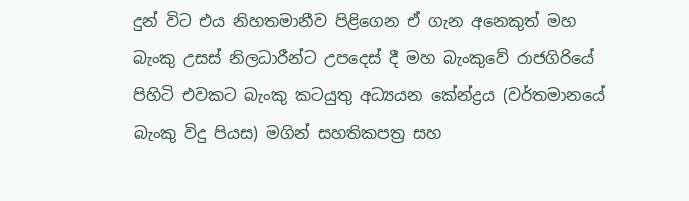දුන් විට එය නිහතමානීව පිළිගෙන ඒ ගැන අනෙකුත් මහ බැංකු උසස් නිලධාරීන්ට උපදෙස් දී මහ බැංකුවේ රාජගිරියේ පිහිටි එවකට බැංකු කටයුතු අධ්‍යයන කේන්ද්‍රය (වර්තමානයේ බැංකු විදු පියස) මගින් සහතිකපත්‍ර සහ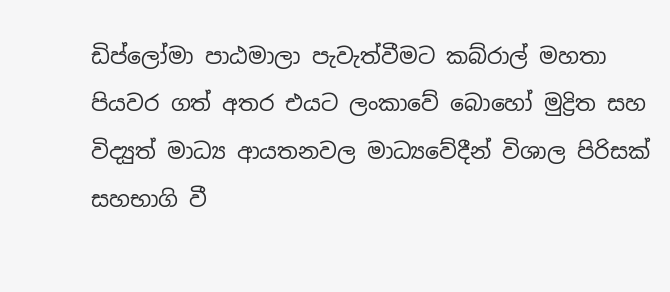ඩිප්ලෝමා පාඨමාලා පැවැත්වීමට කබ්රාල් මහතා පියවර ගත් අතර එයට ලංකාවේ බොහෝ මුද්‍රිත සහ විද්‍යුත් මාධ්‍ය ආයතනවල මාධ්‍යවේදීන් විශාල පිරිසක් සහභාගි වී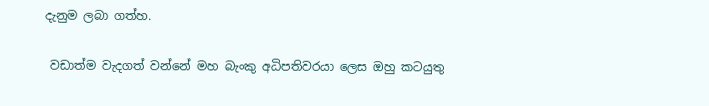දැනුම ලබා ගත්හ.

 වඩාත්ම වැදගත් වන්නේ මහ බැංකු අධිපතිවරයා ලෙස ඔහු කටයුතු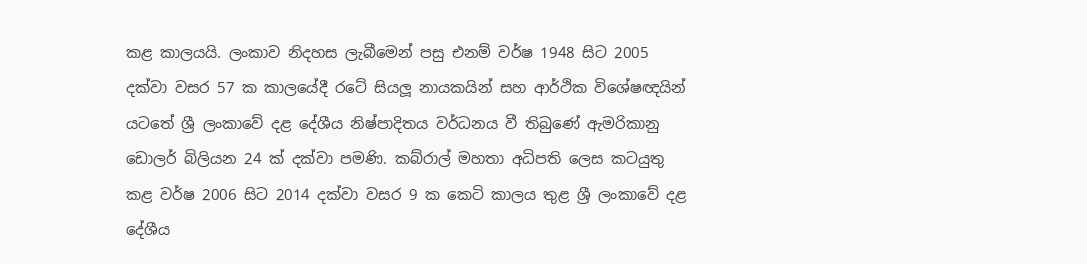කළ කාලයයි. ලංකාව නිදහස ලැබීමෙන් පසු එනම් වර්ෂ 1948 සිට 2005 දක්වා වසර 57 ක කාලයේදී රටේ සියලූ නායකයින් සහ ආර්ථික විශේෂඥයින් යටතේ ශ්‍රී ලංකාවේ දළ දේශීය නිෂ්පාදිතය වර්ධනය වී තිබුණේ ඇමරිකානු ඩොලර් බිලියන 24 ක් දක්වා පමණි. කබ්රාල් මහතා අධිපති ලෙස කටයුතු කළ වර්ෂ 2006 සිට 2014 දක්වා වසර 9 ක කෙටි කාලය තුළ ශ්‍රී ලංකාවේ දළ දේශීය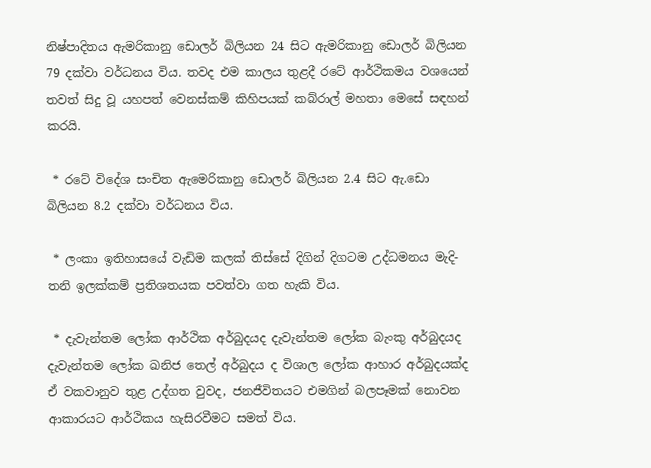නිෂ්පාදිතය ඇමරිකානු ඩොලර් බිලියන 24 සිට ඇමරිකානු ඩොලර් බිලියන 79 දක්වා වර්ධනය විය. තවද එම කාලය තුළදී රටේ ආර්ථිකමය වශයෙන් තවත් සිදු වූ යහපත් වෙනස්කම් කිහිපයක් කබ්රාල් මහතා මෙසේ සඳහන් කරයි.

 * රටේ විදේශ සංචිත ඇමෙරිකානු ඩොලර් බිලියන 2.4 සිට ඇ.ඩො බිලියන 8.2 දක්වා වර්ධනය විය.

 * ලංකා ඉතිහාසයේ වැඩිම කලක් තිස්සේ දිගින් දිගටම උද්ධමනය මැදි-තනි ඉලක්කම් ප්‍රතිශතයක පවත්වා ගත හැකි විය.

 * දැවැන්තම ලෝක ආර්ථික අර්බුදයද දැවැන්තම ලෝක බැංකු අර්බුදයද දැවැන්තම ලෝක ඛනිජ තෙල් අර්බුදය ද විශාල ලෝක ආහාර අර්බුදයක්ද ඒ වකවානුව තුළ උද්ගත වුවද, ජනජීවිතයට එමගින් බලපෑමක් නොවන ආකාරයට ආර්ථිකය හැසිරවීමට සමත් විය.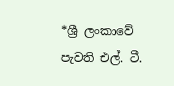*ශ්‍රී ලංකාවේ පැවති එල්. ටී.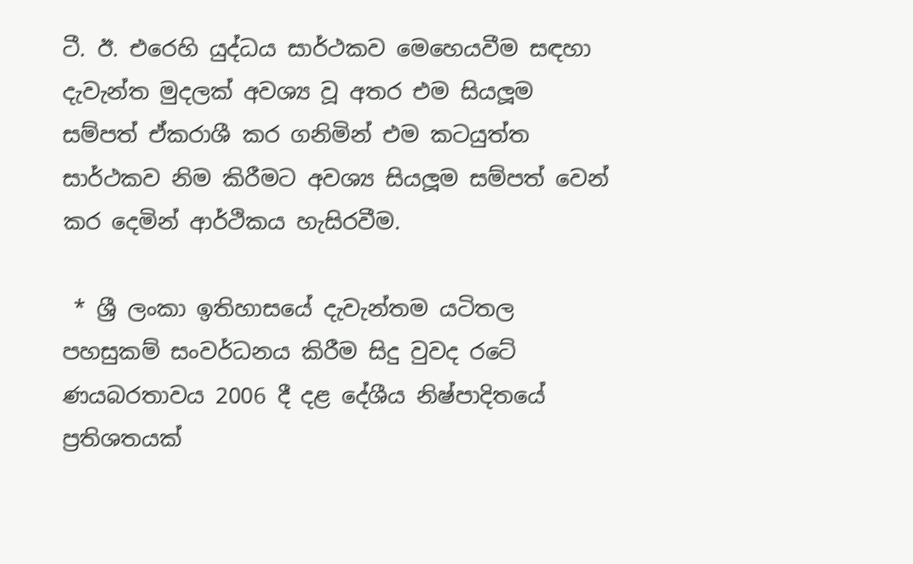ටී. ඊ. එරෙහි යුද්ධය සාර්ථකව මෙහෙයවීම සඳහා දැවැන්ත මුදලක් අවශ්‍ය වූ අතර එම සියලූම සම්පත් ඒකරාශී කර ගනිමින් එම කටයුත්ත සාර්ථකව නිම කිරීමට අවශ්‍ය සියලූම සම්පත් වෙන් කර දෙමින් ආර්ථිකය හැසිරවීම.

 * ශ්‍රී ලංකා ඉතිහාසයේ දැවැන්තම යටිතල පහසුකම් සංවර්ධනය කිරීම සිදු වුවද රටේ ණයබරතාවය 2006 දී දළ දේශීය නිෂ්පාදිතයේ ප්‍රතිශතයක්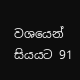වශයෙන් සියයට 91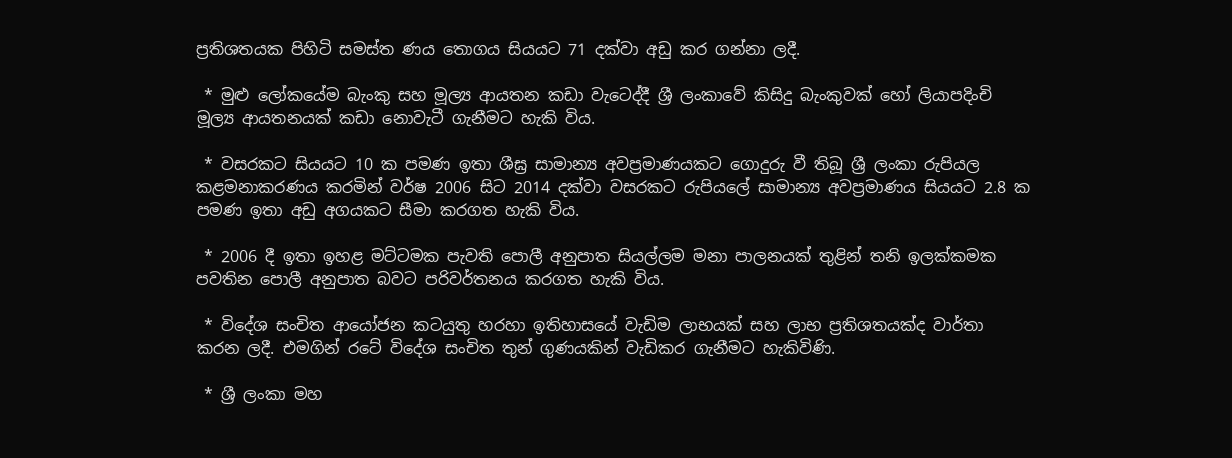ප්‍රතිශතයක පිහිටි සමස්ත ණය තොගය සියයට 71 දක්වා අඩු කර ගන්නා ලදී.

 * මුළු ලෝකයේම බැංකු සහ මූල්‍ය ආයතන කඩා වැටෙද්දී ශ්‍රී ලංකාවේ කිසිදු බැංකුවක් හෝ ලියාපදිංචි මූල්‍ය ආයතනයක් කඩා නොවැටී ගැනීමට හැකි විය.

 * වසරකට සියයට 10 ක පමණ ඉතා ශීඝ්‍ර සාමාන්‍ය අවප්‍රමාණයකට ගොදුරු වී තිබූ ශ්‍රී ලංකා රුපියල කළමනාකරණය කරමින් වර්ෂ 2006 සිට 2014 දක්වා වසරකට රුපියලේ සාමාන්‍ය අවප්‍රමාණය සියයට 2.8 ක පමණ ඉතා අඩු අගයකට සීමා කරගත හැකි විය.

 * 2006 දී ඉතා ඉහළ මට්ටමක පැවති පොලී අනුපාත සියල්ලම මනා පාලනයක් තුළින් තනි ඉලක්කමක පවතින පොලී අනුපාත බවට පරිවර්තනය කරගත හැකි විය.

 * විදේශ සංචිත ආයෝජන කටයුතු හරහා ඉතිහාසයේ වැඩිම ලාභයක් සහ ලාභ ප්‍රතිශතයක්ද වාර්තා කරන ලදී. එමගින් රටේ විදේශ සංචිත තුන් ගුණයකින් වැඩිකර ගැනීමට හැකිවිණි.

 * ශ්‍රී ලංකා මහ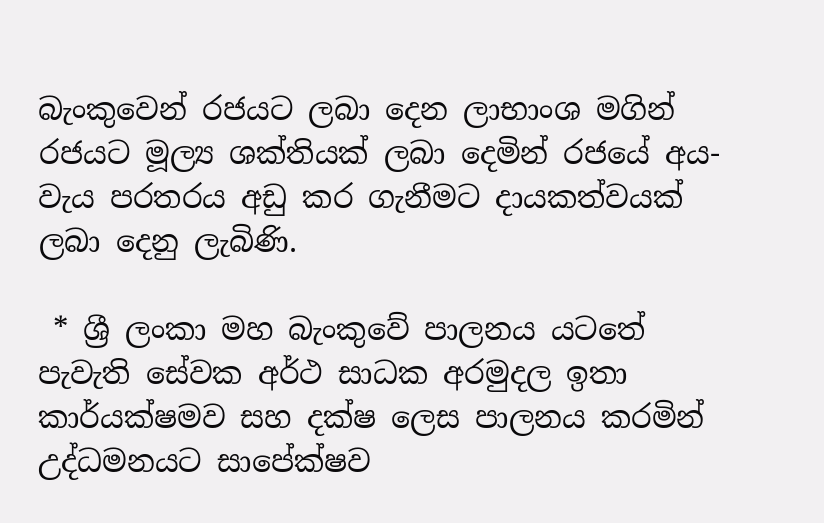බැංකුවෙන් රජයට ලබා දෙන ලාභාංශ මගින් රජයට මූල්‍ය ශක්තියක් ලබා දෙමින් රජයේ අය-වැය පරතරය අඩු කර ගැනීමට දායකත්වයක් ලබා දෙනු ලැබිණි.

 * ශ්‍රී ලංකා මහ බැංකුවේ පාලනය යටතේ පැවැති සේවක අර්ථ සාධක අරමුදල ඉතා කාර්යක්ෂමව සහ දක්ෂ ලෙස පාලනය කරමින් උද්ධමනයට සාපේක්ෂව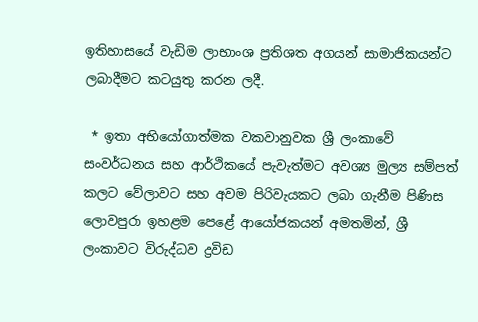ඉතිහාසයේ වැඩිම ලාභාංශ ප්‍රතිශත අගයන් සාමාජිකයන්ට ලබාදීමට කටයුතු කරන ලදී.

 * ඉතා අභියෝගාත්මක වකවානුවක ශ්‍රී ලංකාවේ සංවර්ධනය සහ ආර්ථිකයේ පැවැත්මට අවශ්‍ය මුල්‍ය සම්පත් කලට වේලාවට සහ අවම පිරිවැයකට ලබා ගැනීම පිණිස ලොවපුරා ඉහළම පෙළේ ආයෝජකයන් අමතමින්, ශ්‍රී ලංකාවට විරුද්ධව ද්‍රවිඩ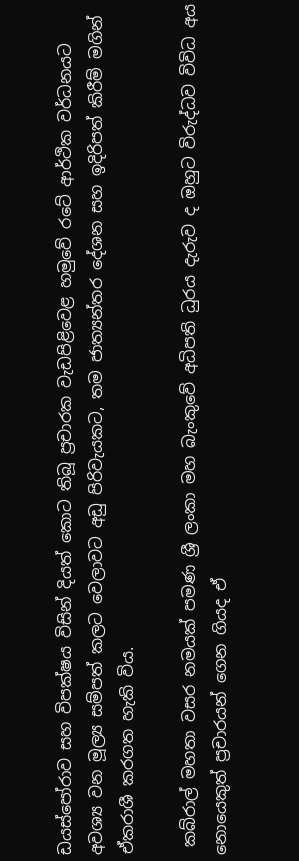ඩයස්පෝරාව සහ විපක්ෂය විසින් දියත් කොට තිබූ ප්‍රචාරක වැඩපිළිවෙළ හමුවේ රටේ ආර්ථික වර්ධනයට අවශ්‍ය වන මූල්‍ය සම්පත් කලට වෙලාවට අඩු පිරිවැයකට, තම ජාත්‍යන්තර දේශන සහ ඉදිරිපත් කිරීම් මගින් ඒකරාශී කරගත හැකි විය.

 කබ්රාල් මහතා වසර නමයක් පමණ ශ්‍රී ලංකා මහ බැංකුවේ අධිපති ධුරය දැරුව ද ඔහුට විරුද්ධව විවිධ අය නොයෙකුත් ප්‍රචාරයන් ගෙන ගියද ඒ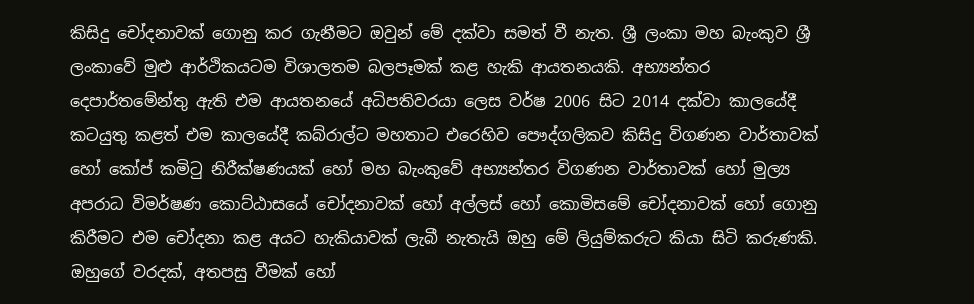කිසිදු චෝදනාවක් ගොනු කර ගැනීමට ඔවුන් මේ දක්වා සමත් වී නැත. ශ්‍රී ලංකා මහ බැංකුව ශ්‍රී ලංකාවේ මුළු ආර්ථිකයටම විශාලතම බලපෑමක් කළ හැකි ආයතනයකි. අභ්‍යන්තර දෙපාර්තමේන්තු ඇති එම ආයතනයේ අධිපතිවරයා ලෙස වර්ෂ 2006 සිට 2014 දක්වා කාලයේදී කටයුතු කළත් එම කාලයේදී කබ්රාල්ට මහතාට එරෙහිව පෞද්ගලිකව කිසිදු විගණන වාර්තාවක් හෝ කෝප් කමිටු නිරීක්ෂණයක් හෝ මහ බැංකුවේ අභ්‍යන්තර විගණන වාර්තාවක් හෝ මුල්‍ය අපරාධ විමර්ෂණ කොට්ඨාසයේ චෝදනාවක් හෝ අල්ලස් හෝ කොමිසමේ චෝදනාවක් හෝ ගොනු කිරීමට එම චෝදනා කළ අයට හැකියාවක් ලැබී නැතැයි ඔහු මේ ලියුම්කරුට කියා සිටි කරුණකි. ඔහුගේ වරදක්, අතපසු වීමක් හෝ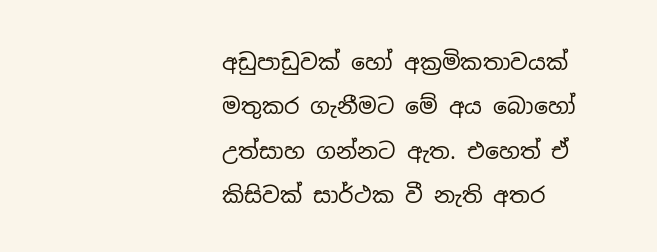අඩුපාඩුවක් හෝ අක්‍රමිකතාවයක් මතුකර ගැනීමට මේ අය බොහෝ උත්සාහ ගන්නට ඇත. එහෙත් ඒ කිසිවක් සාර්ථක වී නැති අතර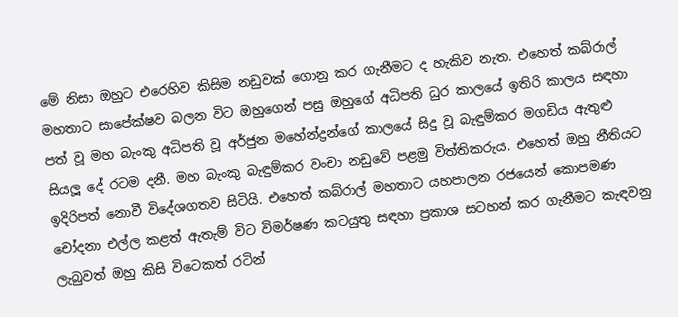මේ නිසා ඔහුට එරෙහිව කිසිම නඩුවක් ගොනු කර ගැනීමට ද හැකිව නැත. එහෙත් කබ්රාල් මහතාට සාපේක්ෂව බලන විට ඔහුගෙන් පසු ඔහුගේ අධිපති ධුර කාලයේ ඉතිරි කාලය සඳහා පත් වූ මහ බැංකු අධිපති වූ අර්ජුන මහේන්ද්‍රන්ගේ කාලයේ සිදු වූ බැඳුම්කර මගඩිය ඇතුළු සියලූ දේ රටම දනී. මහ බැංකු බැඳුම්කර වංචා නඩුවේ පළමු විත්තිකරුය. එහෙත් ඔහු නීතියට ඉදිරිපත් නොවී විදේශගතව සිටියි. එහෙත් කබ්රාල් මහතාට යහපාලන රජයෙන් කොපමණ චෝදනා එල්ල කළත් ඇතැම් විට විමර්ෂණ කටයුතු සඳහා ප්‍රකාශ සටහන් කර ගැනීමට කැඳවනු ලැබුවත් ඔහු කිසි විටෙකත් රටින්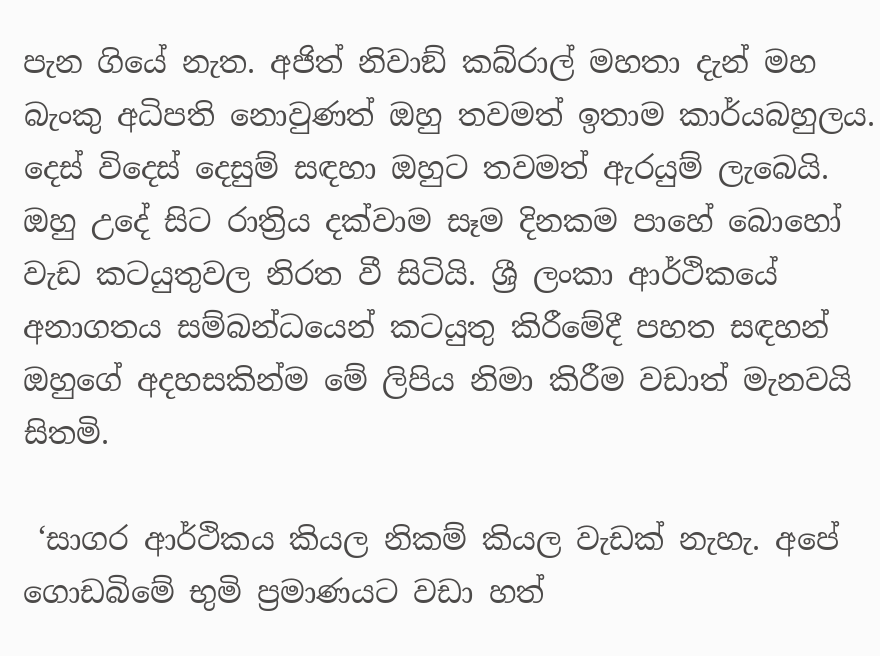පැන ගියේ නැත. අජිත් නිවාඞ් කබ්රාල් මහතා දැන් මහ බැංකු අධිපති නොවුණත් ඔහු තවමත් ඉතාම කාර්යබහුලය. දෙස් විදෙස් දෙසුම් සඳහා ඔහුට තවමත් ඇරයුම් ලැබෙයි. ඔහු උදේ සිට රාත්‍රිය දක්වාම සෑම දිනකම පාහේ බොහෝ වැඩ කටයුතුවල නිරත වී සිටියි. ශ්‍රී ලංකා ආර්ථිකයේ අනාගතය සම්බන්ධයෙන් කටයුතු කිරීමේදී පහත සඳහන් ඔහුගේ අදහසකින්ම මේ ලිපිය නිමා කිරීම වඩාත් මැනවයි සිතමි.

 ‘සාගර ආර්ථිකය කියල නිකම් කියල වැඩක් නැහැ. අපේ ගොඩබිමේ භුමි ප්‍රමාණයට වඩා හත්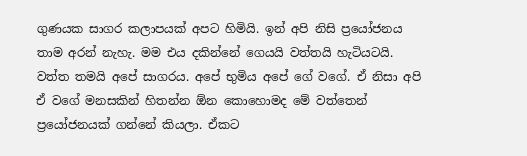ගුණයක සාගර කලාපයක් අපට හිමියි. ඉන් අපි නිසි ප්‍රයෝජනය තාම අරන් නැහැ. මම එය දකින්නේ ගෙයයි වත්තයි හැටියටයි. වත්ත තමයි අපේ සාගරය. අපේ භුමිය අපේ ගේ වගේ. ඒ නිසා අපි ඒ වගේ මනසකින් හිතන්න ඕන කොහොමද මේ වත්තෙන් ප්‍රයෝජනයක් ගන්නේ කියලා. ඒකට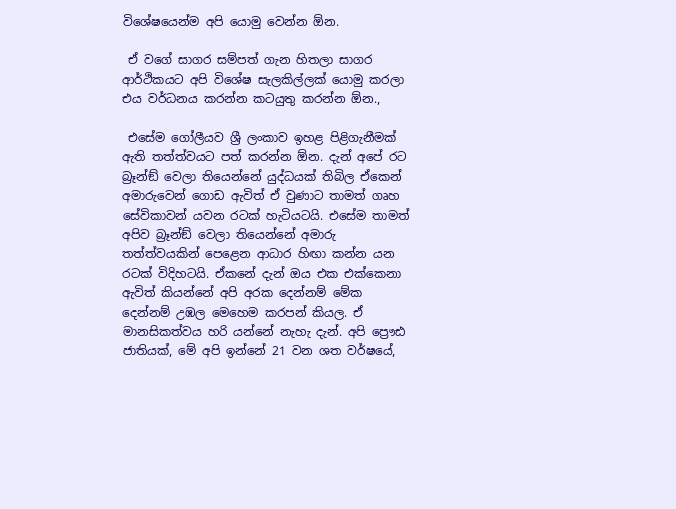විශේෂයෙන්ම අපි යොමු වෙන්න ඕන.

 ඒ වගේ සාගර සම්පත් ගැන හිතලා සාගර ආර්ථිකයට අපි විශේෂ සැලකිල්ලක් යොමු කරලා එය වර්ධනය කරන්න කටයුතු කරන්න ඕන.,

 එසේම ගෝලීයව ශ්‍රී ලංකාව ඉහළ පිළිගැනීමක් ඇති තත්ත්වයට පත් කරන්න ඕන. දැන් අපේ රට බ්‍රෑන්ඞ් වෙලා තියෙන්නේ යුද්ධයක් තිබිල ඒකෙන් අමාරුවෙන් ගොඩ ඇවිත් ඒ වුණාට තාමත් ගෘහ සේවිකාවන් යවන රටක් හැටියටයි. එසේම තාමත් අපිව බ්‍රෑන්ඞ් වෙලා තියෙන්නේ අමාරු තත්ත්වයකින් පෙළෙන ආධාර හිඟා කන්න යන රටක් විදිහටයි. ඒකනේ දැන් ඔය එක එක්කෙනා ඇවිත් කියන්නේ අපි අරක දෙන්නම් මේක දෙන්නම් උඹල මෙහෙම කරපන් කියල. ඒ මානසිකත්වය හරි යන්නේ නැහැ දැන්. අපි ප්‍රෞඪ ජාතියක්, මේ අපි ඉන්නේ 21 වන ශත වර්ෂයේ,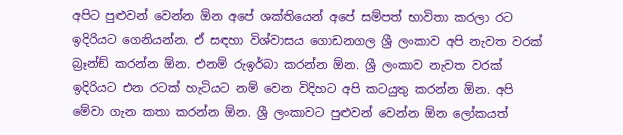අපිට පුළුවන් වෙන්න ඕන අපේ ශක්තියෙන් අපේ සම්පත් භාවිතා කරලා රට ඉදිරියට ගෙනියන්න. ඒ සඳහා විශ්වාසය ගොඩනගල ශ්‍රී ලංකාව අපි නැවත වරක් බ්‍රෑන්ඞ් කරන්න ඕන. එනම් රුඉර්බා කරන්න ඕන. ශ්‍රී ලංකාව නැවත වරක් ඉදිරියට එන රටක් හැටියට නම් වෙන විදිහට අපි කටයුතු කරන්න ඕන. අපි මේවා ගැන කතා කරන්න ඕන. ශ්‍රී ලංකාවට පුළුවන් වෙන්න ඕන ලෝකයත්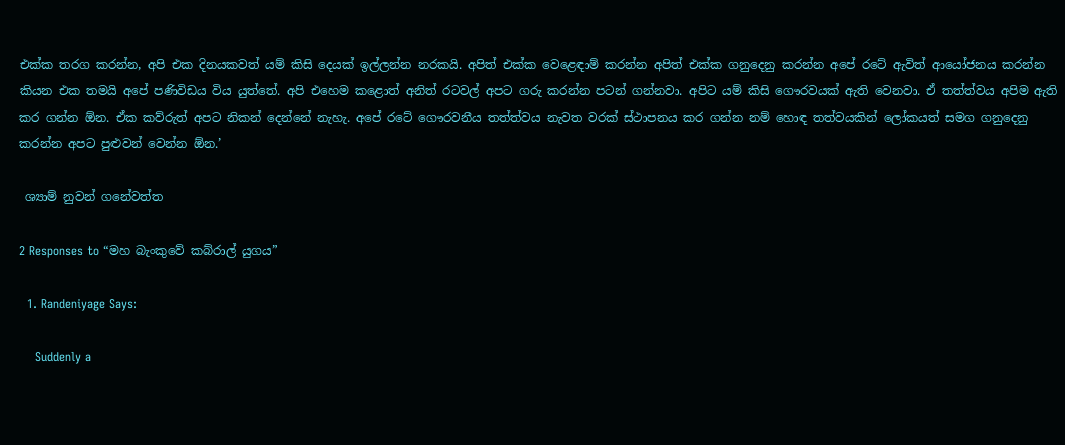එක්ක තරග කරන්න, අපි එක දිනයකවත් යම් කිසි දෙයක් ඉල්ලන්න නරකයි. අපිත් එක්ක වෙළෙඳාම් කරන්න අපිත් එක්ක ගනුදෙනු කරන්න අපේ රටේ ඇවිත් ආයෝජනය කරන්න කියන එක තමයි අපේ පණිවිඩය විය යුත්තේ. අපි එහෙම කළොත් අනිත් රටවල් අපට ගරු කරන්න පටන් ගන්නවා. අපිට යම් කිසි ගෞරවයක් ඇති වෙනවා. ඒ තත්ත්වය අපිම ඇති කර ගන්න ඕන. ඒක කව්රුත් අපට නිකන් දෙන්නේ නැහැ. අපේ රටේ ගෞරවනීය තත්ත්වය නැවත වරක් ස්ථාපනය කර ගන්න නම් හොඳ තත්වයකින් ලෝකයත් සමග ගනුදෙනු කරන්න අපට පුළුවන් වෙන්න ඕන.’

 ශ්‍යාම් නුවන් ගනේවත්ත

2 Responses to “මහ බැංකුවේ කබ්රාල් යුගය”

  1. Randeniyage Says:

    Suddenly a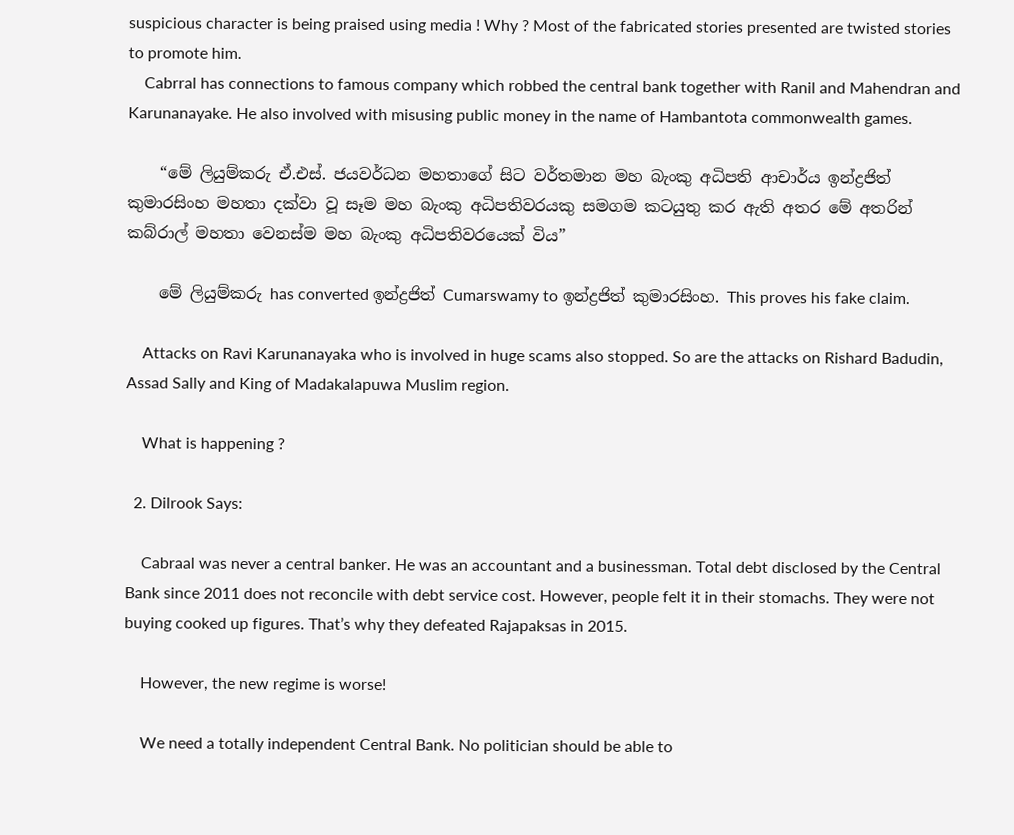suspicious character is being praised using media ! Why ? Most of the fabricated stories presented are twisted stories to promote him.
    Cabrral has connections to famous company which robbed the central bank together with Ranil and Mahendran and Karunanayake. He also involved with misusing public money in the name of Hambantota commonwealth games.

    “මේ ලියුම්කරු ඒ.එස්. ජයවර්ධන මහතාගේ සිට වර්තමාන මහ බැංකු අධිපති ආචාර්ය ඉන්ද්‍රජිත් කුමාරසිංහ මහතා දක්වා වූ සෑම මහ බැංකු අධිපතිවරයකු සමගම කටයුතු කර ඇති අතර මේ අතරින් කබ්රාල් මහතා වෙනස්ම මහ බැංකු අධිපතිවරයෙක් විය”

    මේ ලියුම්කරු has converted ඉන්ද්‍රජිත් Cumarswamy to ඉන්ද්‍රජිත් කුමාරසිංහ. This proves his fake claim.

    Attacks on Ravi Karunanayaka who is involved in huge scams also stopped. So are the attacks on Rishard Badudin, Assad Sally and King of Madakalapuwa Muslim region.

    What is happening ?

  2. Dilrook Says:

    Cabraal was never a central banker. He was an accountant and a businessman. Total debt disclosed by the Central Bank since 2011 does not reconcile with debt service cost. However, people felt it in their stomachs. They were not buying cooked up figures. That’s why they defeated Rajapaksas in 2015.

    However, the new regime is worse!

    We need a totally independent Central Bank. No politician should be able to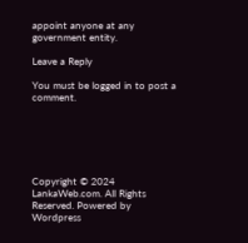appoint anyone at any government entity.

Leave a Reply

You must be logged in to post a comment.






Copyright © 2024 LankaWeb.com. All Rights Reserved. Powered by Wordpress